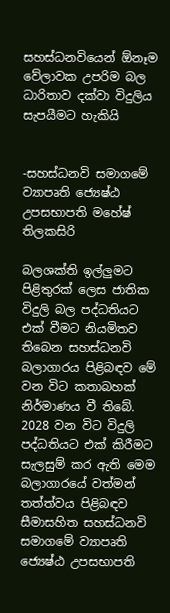සහස්ධනවියෙන් ඕනෑම වේලාවක උපරිම බල ධාරිතාව දක්වා විදුලිය සැපයීමට හැකියි


-සහස්ධනවි සමාගමේ ව්‍යාපෘති ජ්‍යෙෂ්ඨ උපසභාපති මහේෂ් තිලකසිරි

බලශක්ති ඉල්ලු‍මට පිළිතුරක් ලෙස ජාතික විදුලි බල පද්ධතියට එක් වීමට නියමිතව තිබෙන සහස්ධනවි බලාගාරය පිළිබඳව මේ වන විට කතාබහක් නිර්මාණය වී තිබේ. 2028 වන විට විදුලි පද්ධතියට එක් කිරීමට සැලසුම් කර ඇති මෙම බලාගාරයේ වත්මන් තත්ත්වය පිළිබඳව සීමාසහිත සහස්ධනවි සමාගමේ ව්‍යාපෘති ජ්‍යෙෂ්ඨ උපසභාපති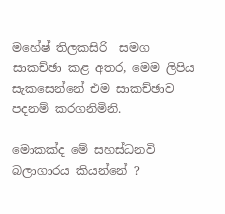මහේෂ් තිලකසිරි  සමග සාකච්ඡා කළ අතර, මෙම ලිපිය සැකසෙන්නේ එම සාකච්ඡාව පදනම් කරගනිමිනි.

මොකක්ද මේ සහස්ධනවි බලාගාරය කියන්නේ ?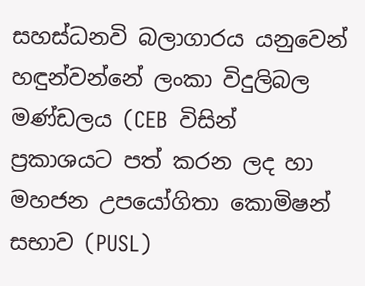සහස්ධනවි බලාගාරය යනුවෙන් හඳුන්වන්නේ ලංකා විදුලිබල මණ්ඩලය (CEB  විසින් ප්‍රකාශයට පත් කරන ලද හා මහජන උපයෝගිතා කොමිෂන් සභාව (PUSL)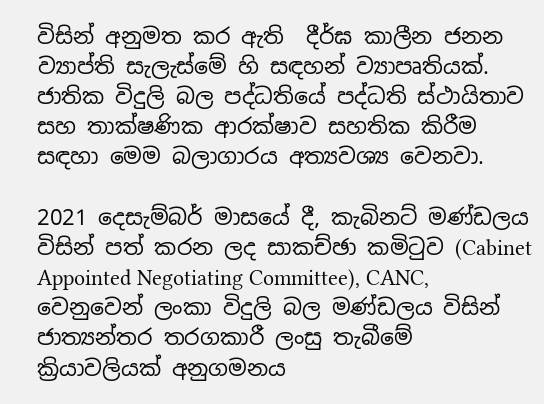විසින් අනුමත කර ඇති  දීර්ඝ කාලීන ජනන ව්‍යාප්ති සැලැස්මේ හි සඳහන් ව්‍යාපෘතියක්. ජාතික විදුලි බල පද්ධතියේ පද්ධති ස්ථායිතාව සහ තාක්ෂණික ආරක්ෂාව සහතික කිරීම සඳහා මෙම බලාගාරය අත්‍යවශ්‍ය වෙනවා.

2021 දෙසැම්බර් මාසයේ දී, කැබිනට් මණ්ඩලය විසින් පත් කරන ලද සාකච්ඡා කමිටුව (Cabinet Appointed Negotiating Committee), CANC, වෙනුවෙන් ලංකා විදුලි බල මණ්ඩලය විසින් ජාත්‍යන්තර තරගකාරී ලංසු තැබීමේ ක්‍රියාවලියක් අනුගමනය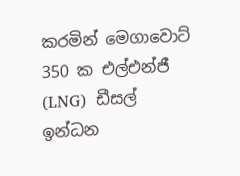කරමින් මෙගාවොට් 350 ක එල්එන්ජී (LNG)  ඩීසල් ඉන්ධන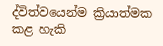ද්විත්වයෙන්ම ක්‍රියාත්මක කළ හැකි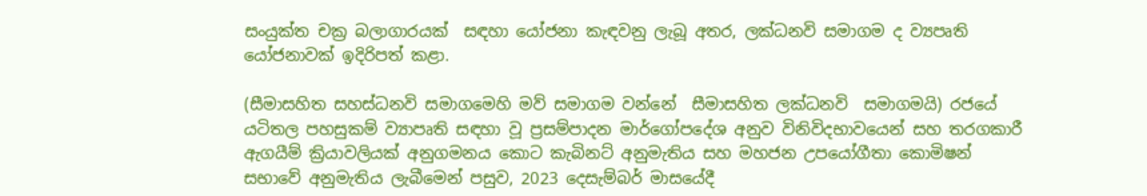සංයුක්ත චක්‍ර බලාගාරයක්  සඳහා යෝජනා කැඳවනු ලැබූ අතර, ලක්ධනවි සමාගම ද ව්‍යපෘති යෝජනාවක් ඉදිරිපත් කළා.

(සීමාසහිත සහස්ධනවි සමාගමෙහි මව් සමාගම වන්නේ  සීමාසහිත ලක්ධනවි  සමාගමයි) රජයේ යටිතල පහසුකම් ව්‍යාපෘති සඳහා වූ ප්‍රසම්පාදන මාර්ගෝපදේශ අනුව විනිවිදභාවයෙන් සහ තරගකාරී ඇගයීම් ක්‍රියාවලියක් අනුගමනය කොට කැබිනට් අනුමැතිය සහ මහජන උපයෝගීතා කොමිෂන් සභාවේ අනුමැතිය ලැබීමෙන් පසුව, 2023 දෙසැම්බර් මාසයේදී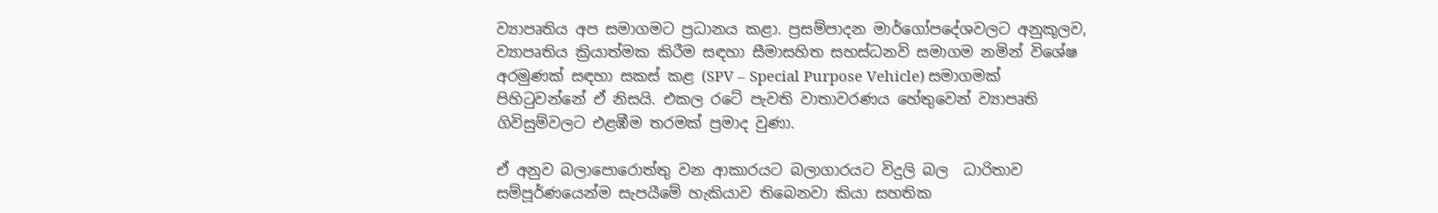ව්‍යාපෘතිය අප සමාගමට ප්‍රධානය කළා. ප්‍රසම්පාදන මාර්ගෝපදේශවලට අනුකූලව, ව්‍යාපෘතිය ක්‍රියාත්මක කිරීම සඳහා සීමාසහිත සහස්ධනවි සමාගම නමින් විශේෂ අරමුණක් සඳහා සකස් කළ (SPV – Special Purpose Vehicle) සමාගමක් පිහිටුවන්නේ ඒ නිසයි. එකල රටේ පැවති වාතාවරණය හේතුවෙන් ව්‍යාපෘති ගිවිසුම්වලට එළඹීම තරමක් ප්‍රමාද වුණා.

ඒ අනුව බලාපොරොත්තු වන ආකාරයට බලාගාරයට විදුලි බල  ධාරිතාව සම්පූර්ණයෙන්ම සැපයීමේ හැකියාව තිබෙනවා කියා සහතික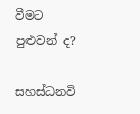වීමට පුළුවන් ද?

සහස්ධනවි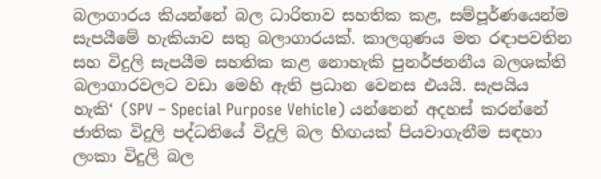බලාගාරය කියන්නේ බල ධාරිතාව සහතික කළ, සම්පූර්ණයෙන්ම සැපයීමේ හැකියාව සතු බලාගාරයක්. කාලගුණය මත රඳාපවතින සහ විදුලි සැපයීම සහතික කළ නොහැකි පුනර්ජනනීය බලශක්ති බලාගාරවලට වඩා මෙහි ඇති ප්‍රධාන වෙනස එයයි. සැපයිය හැකි‘ (SPV – Special Purpose Vehicle) යන්නෙන් අදහස් කරන්නේ ජාතික විදුලි පද්ධතියේ විදුලි බල හිඟයක් පියවාගැනීම සඳහා ලංකා විදුලි බල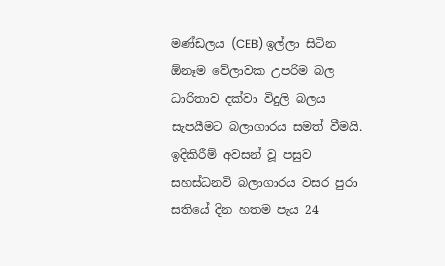මණ්ඩලය (CEB) ඉල්ලා සිටින ඕනෑම වේලාවක උපරිම බල ධාරිතාව දක්වා විදුලි බලය සැපයීමට බලාගාරය සමත් වීමයි. ඉදිකිරීම් අවසන් වූ පසුව සහස්ධනවි බලාගාරය වසර පුරා සතියේ දින හතම පැය 24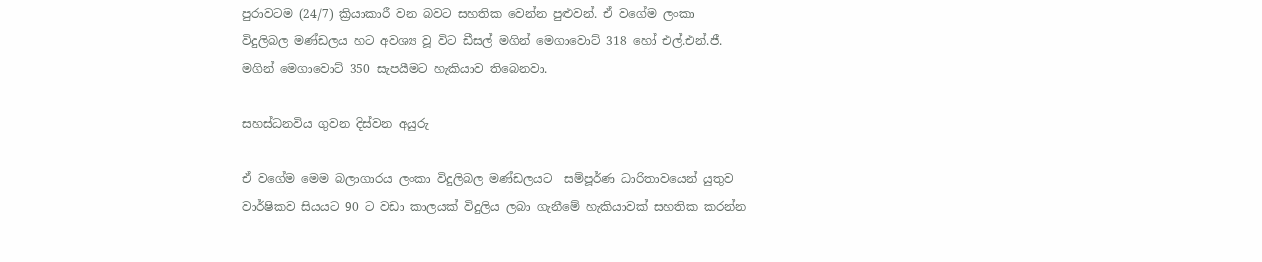පුරාවටම (24/7) ක්‍රියාකාරී වන බවට සහතික වෙන්න පුළුවන්. ඒ වගේම ලංකා විදුලිබල මණ්ඩලය හට අවශ්‍ය වූ විට ඩීසල් මගින් මෙගාවොට් 318 හෝ එල්.එන්.ජී. මගින් මෙගාවොට් 350 සැපයීමට හැකියාව තිබෙනවා.

සහස්ධනවිය ගුවන දිස්වන අයුරු

ඒ වගේම මෙම බලාගාරය ලංකා විදුලිබල මණ්ඩලයට  සම්පූර්ණ ධාරිතාවයෙන් යුතුව වාර්ෂිකව සියයට 90 ට වඩා කාලයක් විදුලිය ලබා ගැනීමේ හැකියාවක් සහතික කරන්න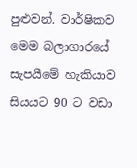පුළුවන්. වාර්ෂිකව මෙම බලාගාරයේ සැපයීමේ හැකියාව සියයට 90 ට වඩා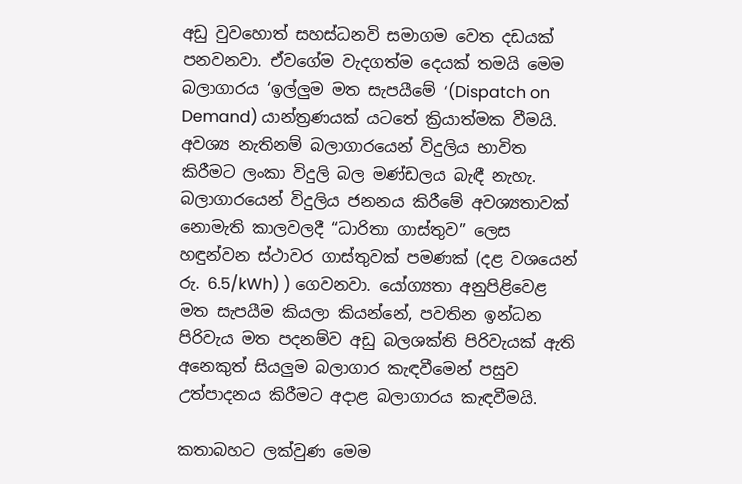අඩු වුවහොත් සහස්ධනවි සමාගම වෙත දඩයක් පනවනවා. ඒවගේම වැදගත්ම දෙයක් තමයි මෙම බලාගාරය ‘ඉල්ලු‍ම මත සැපයීමේ ‘(Dispatch on Demand) යාන්‍ත්‍රණයක් යටතේ ක්‍රියාත්මක වීමයි. අවශ්‍ය නැතිනම් බලාගාරයෙන් විදුලිය භාවිත කිරීමට ලංකා විදුලි බල මණ්ඩලය බැඳී නැහැ. බලාගාරයෙන් විදුලිය ජනනය කිරීමේ අවශ්‍යතාවක් නොමැති කාලවලදී “ධාරිතා ගාස්තුව” ලෙස හඳුන්වන ස්ථාවර ගාස්තුවක් පමණක් (දළ වශයෙන් රු. 6.5/kWh) ) ගෙවනවා. යෝග්‍යතා අනුපිළිවෙළ මත සැපයීම කියලා කියන්නේ, පවතින ඉන්ධන පිරිවැය මත පදනම්ව අඩු බලශක්ති පිරිවැයක් ඇති අනෙකුත් සියලු‍ම බලාගාර කැඳවීමෙන් පසුව උත්පාදනය කිරීමට අදාළ බලාගාරය කැඳවීමයි.

කතාබහට ලක්වුණ මෙම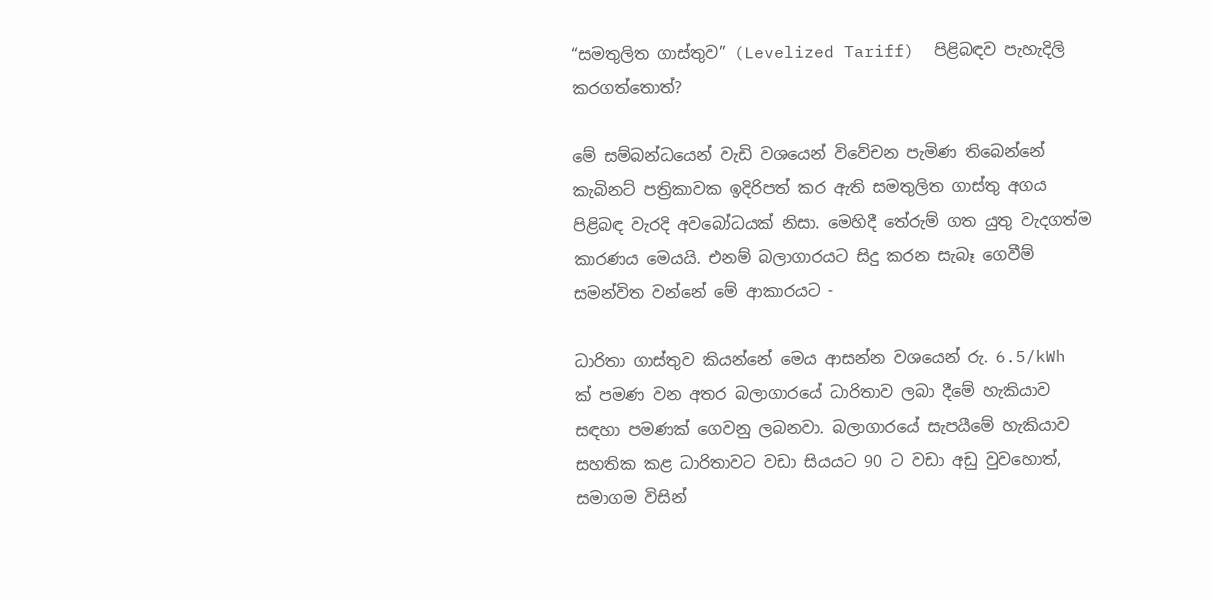“සමතුලිත ගාස්තුව” (Levelized Tariff)  පිළිබඳව පැහැදිලි කරගත්තොත්?

මේ සම්බන්ධයෙන් වැඩි වශයෙන් විවේචන පැමිණ තිබෙන්නේ කැබිනට් පත්‍රිකාවක ඉදිරිපත් කර ඇති සමතුලිත ගාස්තු අගය පිළිබඳ වැරදි අවබෝධයක් නිසා. මෙහිදී තේරුම් ගත යුතු වැදගත්ම කාරණය මෙයයි. එනම් බලාගාරයට සිදු කරන සැබෑ ගෙවීම් සමන්විත වන්නේ මේ ආකාරයට -

ධාරිතා ගාස්තුව කියන්නේ මෙය ආසන්න වශයෙන් රු. 6.5/kWh  ක් පමණ වන අතර බලාගාරයේ ධාරිතාව ලබා දීමේ හැකියාව සඳහා පමණක් ගෙවනු ලබනවා. බලාගාරයේ සැපයීමේ හැකියාව සහතික කළ ධාරිතාවට වඩා සියයට 90 ට වඩා අඩු වුවහොත්, සමාගම විසින්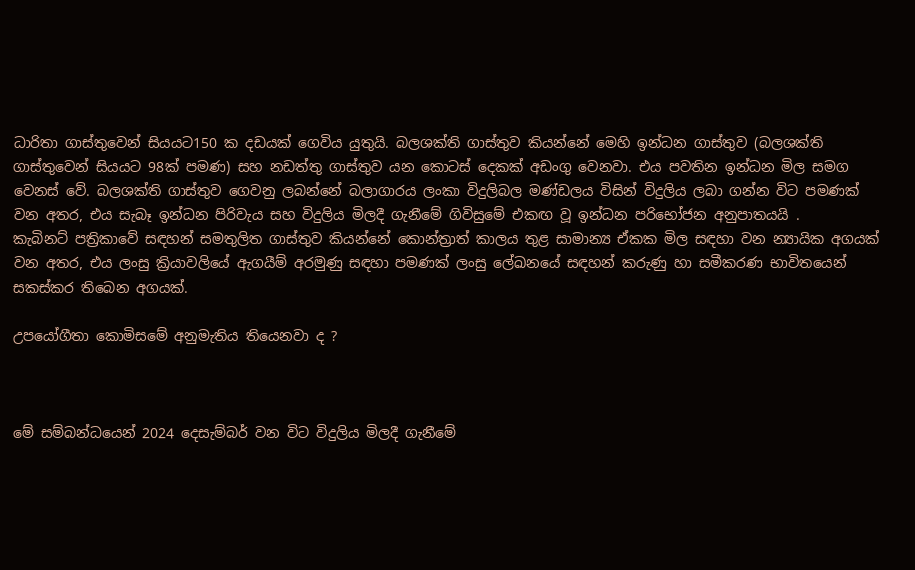ධාරිතා ගාස්තුවෙන් සියයට150 ක දඩයක් ගෙවිය යුතුයි. බලශක්ති ගාස්තුව කියන්නේ මෙහි ඉන්ධන ගාස්තුව (බලශක්ති ගාස්තුවෙන් සියයට 98ක් පමණ) සහ නඩත්තු ගාස්තුව යන කොටස් දෙකක් අඩංගු වෙනවා. එය පවතින ඉන්ධන මිල සමග වෙනස් වේ. බලශක්ති ගාස්තුව ගෙවනු ලබන්නේ බලාගාරය ලංකා විදුලිබල මණ්ඩලය විසින් විදුලිය ලබා ගන්න විට පමණක් වන අතර, එය සැබෑ ඉන්ධන පිරිවැය සහ විදුලිය මිලදී ගැනීමේ ගිවිසුමේ එකඟ වූ ඉන්ධන පරිභෝජන අනුපාතයයි .
කැබිනට් පත්‍රිකාවේ සඳහන් සමතුලිත ගාස්තුව කියන්නේ කොන්ත්‍රාත් කාලය තුළ සාමාන්‍ය ඒකක මිල සඳහා වන න්‍යායික අගයක් වන අතර, එය ලංසු ක්‍රියාවලියේ ඇගයීම් අරමුණු සඳහා පමණක් ලංසු ලේඛනයේ සඳහන් කරුණු හා සමීකරණ භාවිතයෙන් සකස්කර තිබෙන අගයක්.

උපයෝගීතා කොමිසමේ අනුමැතිය තියෙනවා ද ?



මේ සම්බන්ධයෙන් 2024 දෙසැම්බර් වන විට විදුලිය මිලදී ගැනීමේ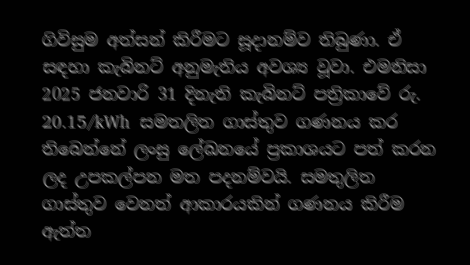ගිවිසුම අත්සන් කිරීමට සූදානම්ව තිබුණා. ඒ සඳහා කැබිනට් අනුමැතිය අවශ්‍ය වූවා. එමනිසා 2025 ජනවාරි 31 දිනැති කැබිනට් පත්‍රිකාවේ රු. 20.15/kWh  සමතලිත ගාස්තුව ගණනය කර තිබෙන්නේ ලංසු ලේඛනයේ ප්‍රකාශයට පත් කරන ලද උපකල්පන මත පදනම්වයි. සමතුලිත ගාස්තුව වෙනත් ආකාරයකින් ගණනය කිරීම ඇත්ත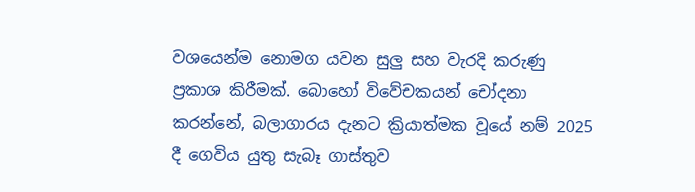වශයෙන්ම නොමග යවන සුලු සහ වැරදි කරුණු ප්‍රකාශ කිරීමක්. බොහෝ විවේචකයන් චෝදනා කරන්නේ, බලාගාරය දැනට ක්‍රියාත්මක වූයේ නම් 2025 දී ගෙවිය යුතු සැබෑ ගාස්තුව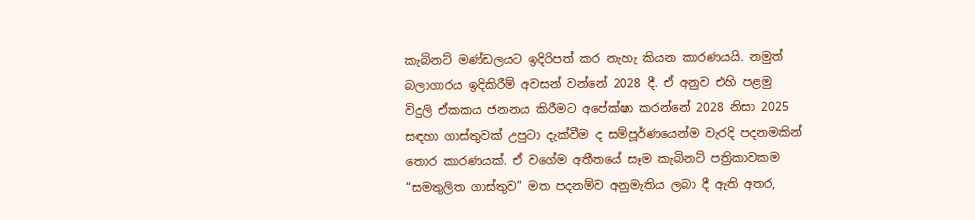කැබිනට් මණ්ඩලයට ඉදිරිපත් කර නැහැ කියන කාරණයයි. නමුත් බලාගාරය ඉදිකිරීම් අවසන් වන්නේ 2028 දී. ඒ අනුව එහි පළමු විදුලි ඒකකය ජනනය කිරීමට අපේක්ෂා කරන්නේ 2028 නිසා 2025 සඳහා ගාස්තුවක් උපුටා දැක්වීම ද සම්පූර්ණයෙන්ම වැරදි පදනමකින් තොර කාරණයක්. ඒ වගේම අතීතයේ සෑම කැබිනට් පත්‍රිකාවකම “සමතුලිත ගාස්තුව” මත පදනම්ව අනුමැතිය ලබා දී ඇති අතර,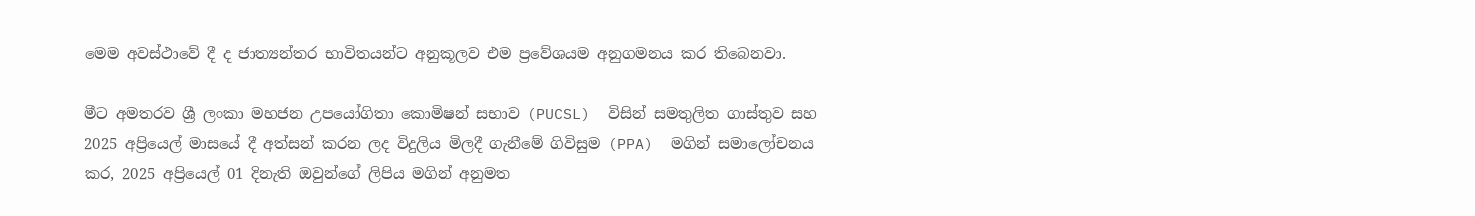මෙම අවස්ථාවේ දී ද ජාත්‍යන්තර භාවිතයන්ට අනුකූලව එම ප්‍රවේශයම අනුගමනය කර තිබෙනවා.

මීට අමතරව ශ්‍රී ලංකා මහජන උපයෝගිතා කොමිෂන් සභාව (PUCSL)  විසින් සමතුලිත ගාස්තුව සහ 2025 අප්‍රියෙල් මාසයේ දී අත්සන් කරන ලද විදුලිය මිලදී ගැනීමේ ගිවිසුම (PPA)  මගින් සමාලෝචනය කර, 2025 අප්‍රියෙල් 01 දිනැති ඔවුන්ගේ ලිපිය මගින් අනුමත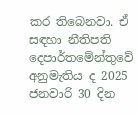කර තිබෙනවා. ඒ සඳහා නීතිපති දෙපාර්තමේන්තුවේ අනුමැතිය ද 2025 ජනවාරි 30 දින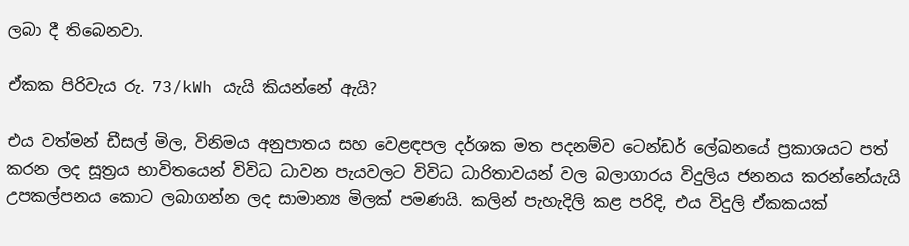ලබා දී තිබෙනවා.

ඒකක පිරිවැය රු. 73/kWh යැයි කියන්නේ ඇයි?

එය වත්මන් ඩීසල් මිල, විනිමය අනුපාතය සහ වෙළඳපල දර්ශක මත පදනම්ව ටෙන්ඩර් ලේඛනයේ ප්‍රකාශයට පත් කරන ලද සූත්‍රය භාවිතයෙන් විවිධ ධාවන පැයවලට විවිධ ධාරිතාවයන් වල බලාගාරය විදුලිය ජනනය කරන්නේයැයි උපකල්පනය කොට ලබාගන්න ලද සාමාන්‍ය මිලක් පමණයි. කලින් පැහැදිලි කළ පරිදි, එය විදුලි ඒකකයක්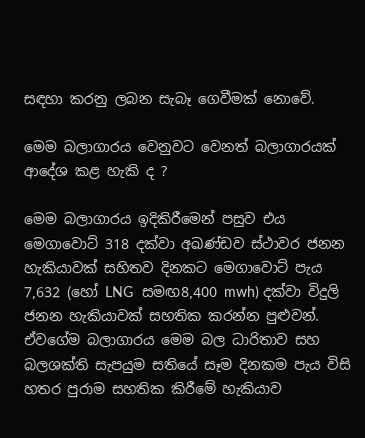සඳහා කරනු ලබන සැබෑ ගෙවීමක් නොවේ.

මෙම බලාගාරය වෙනුවට වෙනත් බලාගාරයක් ආදේශ කළ හැකි ද ?

මෙම බලාගාරය ඉදිකිරීමෙන් පසුව එය මෙගාවොට් 318 දක්වා අඛණ්ඩව ස්ථාවර ජනන හැකියාවක් සහිතව දිනකට මෙගාවොට් පැය 7,632 (හෝ LNG  සමඟ8,400 mwh) දක්වා විදුලි ජනන හැකියාවක් සහතික කරන්න පුළුවන්. ඒවගේම බලාගාරය මෙම බල ධාරිතාව සහ බලශක්ති සැපයුම සතියේ සෑම දිනකම පැය විසි හතර පුරාම සහතික කිරීමේ හැකියාව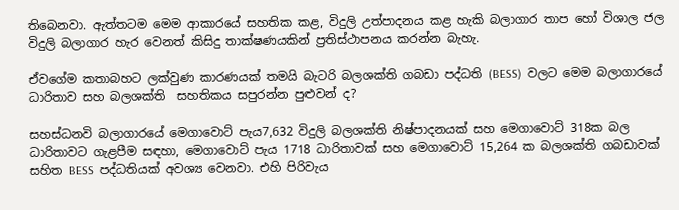තිබෙනවා. ඇත්තටම මෙම ආකාරයේ සහතික කළ, විදුලි උත්පාදනය කළ හැකි බලාගාර තාප හෝ විශාල ජල විදුලි බලාගාර හැර වෙනත් කිසිදු තාක්ෂණයකින් ප්‍රතිස්ථාපනය කරන්න බැහැ.

ඒවගේම කතාබහට ලක්වුණ කාරණයක් තමයි බැටරි බලශක්ති ගබඩා පද්ධති (BESS)  වලට මෙම බලාගාරයේ ධාරිතාව සහ බලශක්ති  සහතිකය සපුරන්න පුළුවන් ද?

සහස්ධනවි බලාගාරයේ මෙගාවොට් පැය7,632 විදුලි බලශක්ති නිෂ්පාදනයක් සහ මෙගාවොට් 318ක බල ධාරිතාවට ගැළපීම සඳහා, මෙගාවොට් පැය 1718 ධාරිතාවක් සහ මෙගාවොට් 15,264 ක බලශක්ති ගබඩාවක් සහිත BESS  පද්ධතියක් අවශ්‍ය වෙනවා. එහි පිරිවැය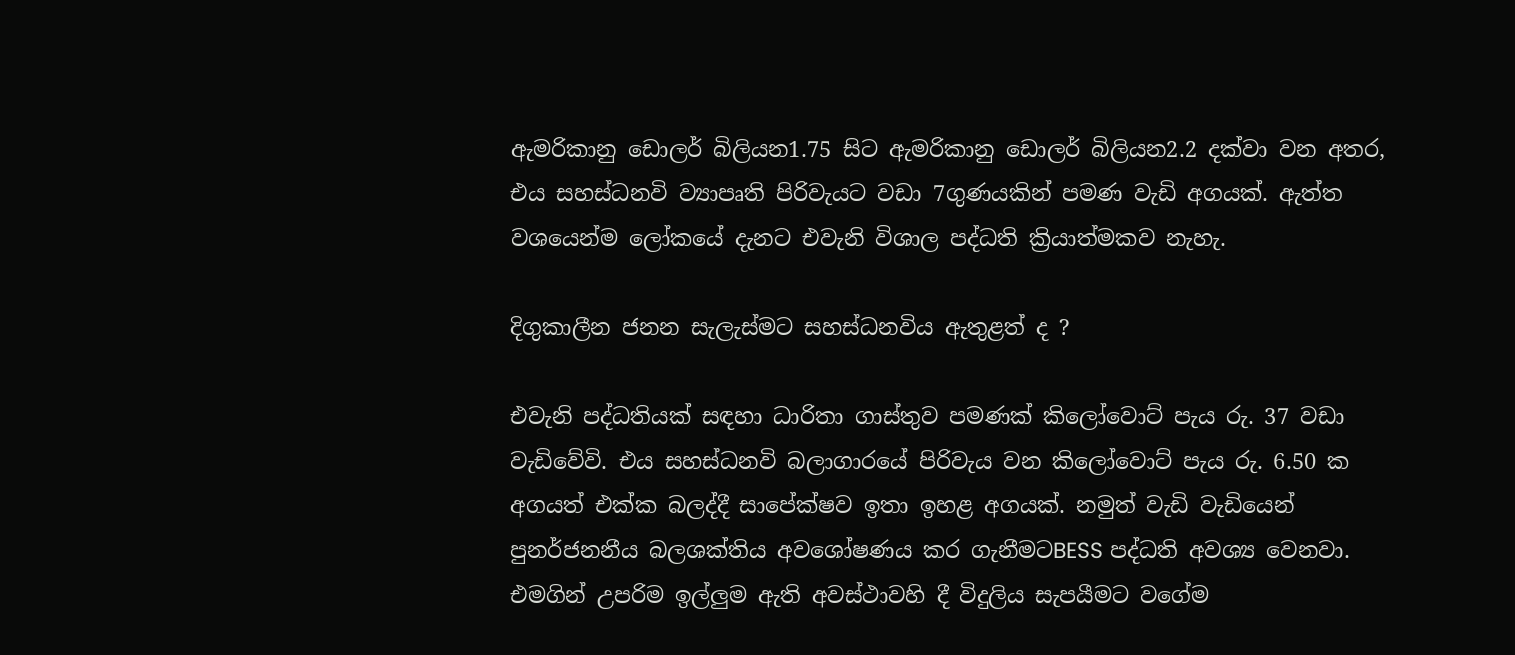ඇමරිකානු ඩොලර් බිලියන1.75 සිට ඇමරිකානු ඩොලර් බිලියන2.2 දක්වා වන අතර, එය සහස්ධනවි ව්‍යාපෘති පිරිවැයට වඩා 7ගුණයකින් පමණ වැඩි අගයක්. ඇත්ත වශයෙන්ම ලෝකයේ දැනට එවැනි විශාල පද්ධති ක්‍රියාත්මකව නැහැ.

දිගුකාලීන ජනන සැලැස්මට සහස්ධනවිය ඇතුළත් ද ?

එවැනි පද්ධතියක් සඳහා ධාරිතා ගාස්තුව පමණක් කිලෝවොට් පැය රු. 37 වඩා වැඩිවේවි. එය සහස්ධනවි බලාගාරයේ පිරිවැය වන කිලෝවොට් පැය රු. 6.50 ක අගයත් එක්ක බලද්දී සාපේක්ෂව ඉතා ඉහළ අගයක්. නමුත් වැඩි වැඩියෙන් පුනර්ජනනීය බලශක්තිය අවශෝෂණය කර ගැනීමටBESS පද්ධති අවශ්‍ය වෙනවා. එමගින් උපරිම ඉල්ලු‍‍ම ඇති අවස්ථාවහි දී විදුලිය සැපයීමට වගේම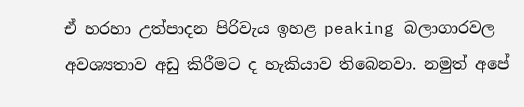ඒ හරහා උත්පාදන පිරිවැය ඉහළ peaking බලාගාරවල අවශ්‍යතාව අඩු කිරීමට ද හැකියාව තිබෙනවා. නමුත් අපේ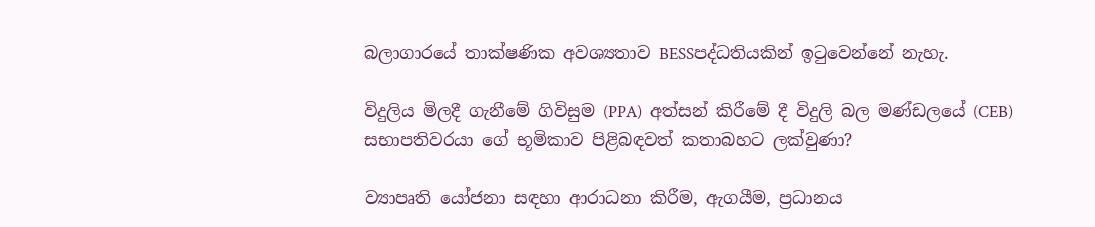බලාගාරයේ තාක්ෂණික අවශ්‍යතාව BESSපද්ධතියකින් ඉටුවෙන්නේ නැහැ.

විදුලිය මිලදී ගැනීමේ ගිවිසුම (PPA)  අත්සන් කිරීමේ දී විදුලි බල මණ්ඩලයේ (CEB) සභාපතිවරයා ගේ භූමිකාව පිළිබඳවත් කතාබහට ලක්වුණා?

ව්‍යාපෘති යෝජනා සඳහා ආරාධනා කිරීම, ඇගයීම, ප්‍රධානය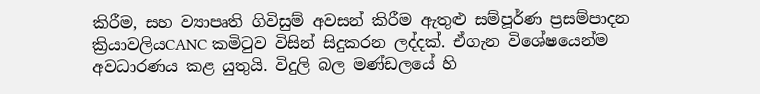කිරීම, සහ ව්‍යාපෘති ගිවිසුම් අවසන් කිරීම ඇතුළු සම්පූර්ණ ප්‍රසම්පාදන ක්‍රියාවලියCANC කමිටුව විසින් සිදුකරන ලද්දක්. ඒගැන විශේෂයෙන්ම අවධාරණය කළ යුතුයි. විදුලි බල මණ්ඩලයේ හි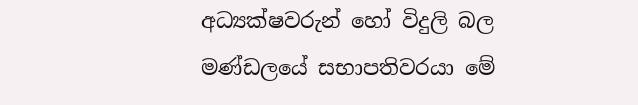අධ්‍යක්ෂවරුන් හෝ විදුලි බල මණ්ඩලයේ සභාපතිවරයා මේ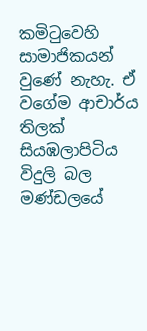කමිටුවෙහි සාමාජිකයන් වුණේ නැහැ. ඒ වගේම ආචාර්ය තිලක් සියඹලාපිටිය විදුලි බල මණ්ඩලයේ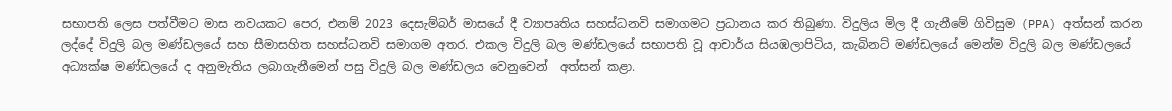සභාපති ලෙස පත්වීමට මාස නවයකට පෙර, එනම් 2023 දෙසැම්බර් මාසයේ දී ව්‍යාපෘතිය සහස්ධනවි සමාගමට ප්‍රධානය කර තිබුණා. විදුලිය මිල දී ගැනීමේ ගිවිසුම (PPA) අත්සන් කරන ලද්දේ විදුලි බල මණ්ඩලයේ සහ සීමාසහිත සහස්ධනවි සමාගම අතර. එකල විදුලි බල මණ්ඩලයේ සභාපති වූ ආචාර්ය සියඹලාපිටිය, කැබිනට් මණ්ඩලයේ මෙන්ම විදුලි බල මණ්ඩලයේ අධ්‍යක්ෂ මණ්ඩලයේ ද අනුමැතිය ලබාගැනීමෙන් පසු විදුලි බල මණ්ඩලය වෙනුවෙන්  අත්සන් කළා.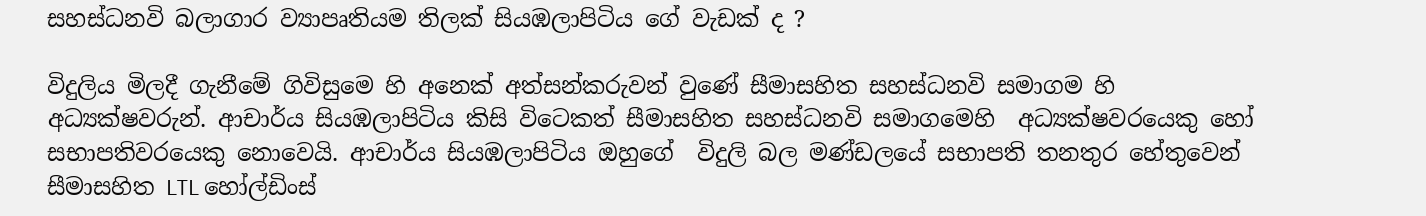සහස්ධනවි බලාගාර ව්‍යාපෘතියම තිලක් සියඹලාපිටිය ගේ වැඩක් ද ?

විදුලිය මිලදී ගැනීමේ ගිවිසුමෙ හි අනෙක් අත්සන්කරුවන් වුණේ සීමාසහිත සහස්ධනවි සමාගම හි අධ්‍යක්ෂවරුන්. ආචාර්ය සියඹලාපිටිය කිසි විටෙකත් සීමාසහිත සහස්ධනවි සමාගමෙහි  අධ්‍යක්ෂවරයෙකු හෝ සභාපතිවරයෙකු නොවෙයි. ආචාර්ය සියඹලාපිටිය ඔහුගේ  විදුලි බල මණ්ඩලයේ සභාපති තනතුර හේතුවෙන් සීමාසහිත LTL හෝල්ඩිංස්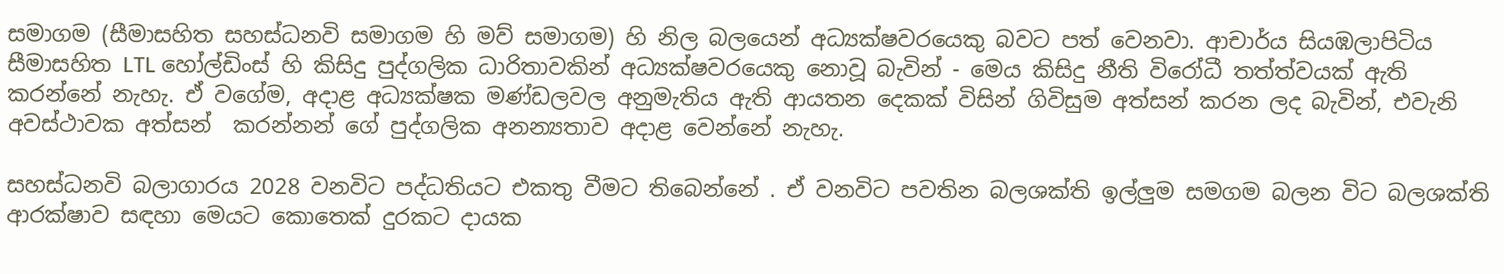සමාගම (සීමාසහිත සහස්ධනවි සමාගම හි මව් සමාගම) හි නිල බලයෙන් අධ්‍යක්ෂවරයෙකු බවට පත් වෙනවා. ආචාර්ය සියඹලාපිටිය සීමාසහිත LTL හෝල්ඩිංස් හි කිසිදු පුද්ගලික ධාරිතාවකින් අධ්‍යක්ෂවරයෙකු නොවූ බැවින් - මෙය කිසිදු නීති විරෝධී තත්ත්වයක් ඇති කරන්නේ නැහැ. ඒ වගේම, අදාළ අධ්‍යක්ෂක මණ්ඩලවල අනුමැතිය ඇති ආයතන දෙකක් විසින් ගිවිසුම අත්සන් කරන ලද බැවින්, එවැනි අවස්ථාවක අත්සන්  කරන්නන් ගේ පුද්ගලික අනන්‍යතාව අදාළ වෙන්නේ නැහැ.

සහස්ධනවි බලාගාරය 2028 වනවිට පද්ධතියට එකතු වීමට තිබෙන්නේ . ඒ වනවිට පවතින බලශක්ති ඉල්ලු‍ම සමගම බලන විට බලශක්ති ආරක්ෂාව සඳහා මෙයට කොතෙක් දුරකට දායක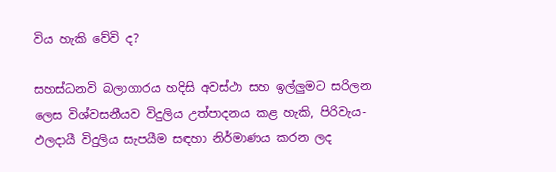විය හැකි වේවි ද?

සහස්ධනවි බලාගාරය හදිසි අවස්ථා සහ ඉල්ලු‍මට සරිලන ලෙස විශ්වසනීයව විදුලිය උත්පාදනය කළ හැකි, පිරිවැය-ඵලදායී විදුලිය සැපයීම සඳහා නිර්මාණය කරන ලද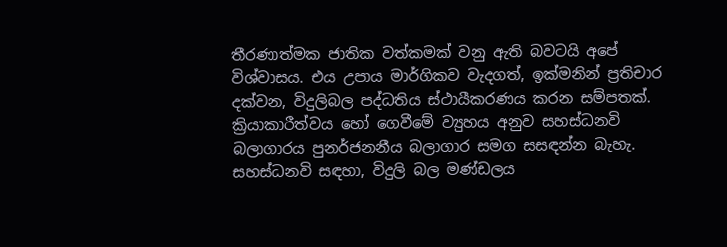තීරණාත්මක ජාතික වත්කමක් වනු ඇති බවටයි අපේ විශ්වාසය. එය උපාය මාර්ගිකව වැදගත්, ඉක්මනින් ප්‍රතිචාර දක්වන, විදුලිබල පද්ධතිය ස්ථායීකරණය කරන සම්පතක්. ක්‍රියාකාරීත්වය හෝ ගෙවීමේ ව්‍යුහය අනුව සහස්ධනවි බලාගාරය පුනර්ජනනීය බලාගාර සමග සසඳන්න බැහැ. සහස්ධනවි සඳහා, විදුලි බල මණ්ඩලය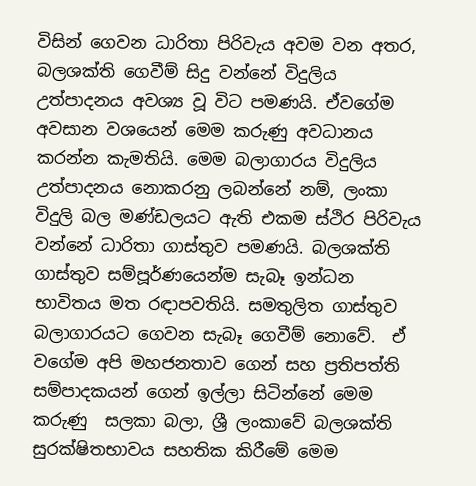විසින් ගෙවන ධාරිතා පිරිවැය අවම වන අතර, බලශක්ති ගෙවීම් සිදු වන්නේ විදුලිය උත්පාදනය අවශ්‍ය වූ විට පමණයි. ඒවගේම අවසාන වශයෙන් මෙම කරුණු අවධානය කරන්න කැමතියි. මෙම බලාගාරය විදුලිය උත්පාදනය නොකරනු ලබන්නේ නම්, ලංකා විදුලි බල මණ්ඩලයට ඇති එකම ස්ථිර පිරිවැය වන්නේ ධාරිතා ගාස්තුව පමණයි. බලශක්ති ගාස්තුව සම්පූර්ණයෙන්ම සැබෑ ඉන්ධන භාවිතය මත රඳාපවතියි. සමතුලිත ගාස්තුව බලාගාරයට ගෙවන සැබෑ ගෙවීම් නොවේ.  ඒ වගේම අපි මහජනතාව ගෙන් සහ ප්‍රතිපත්ති සම්පාදකයන් ගෙන් ඉල්ලා සිටින්නේ මෙම කරුණු  සලකා බලා, ශ්‍රී ලංකාවේ බලශක්ති සුරක්ෂිතභාවය සහතික කිරීමේ මෙම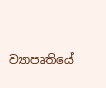ව්‍යාපෘතියේ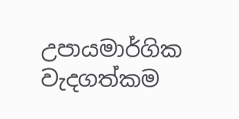උපායමාර්ගික වැදගත්කම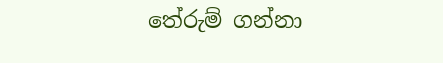තේරුම් ගන්නා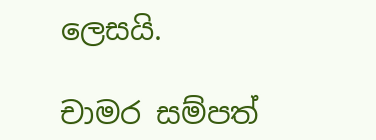ලෙසයි.

චාමර සම්පත්